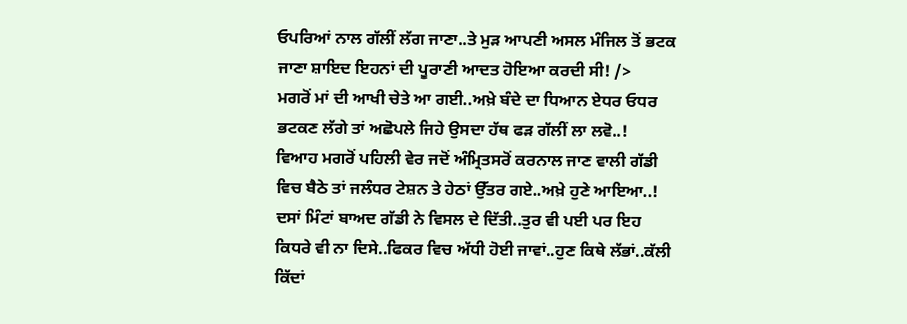ਓਪਰਿਆਂ ਨਾਲ ਗੱਲੀਂ ਲੱਗ ਜਾਣਾ..ਤੇ ਮੁੜ ਆਪਣੀ ਅਸਲ ਮੰਜਿਲ ਤੋਂ ਭਟਕ ਜਾਣਾ ਸ਼ਾਇਦ ਇਹਨਾਂ ਦੀ ਪੂਰਾਣੀ ਆਦਤ ਹੋਇਆ ਕਰਦੀ ਸੀ! />
ਮਗਰੋਂ ਮਾਂ ਦੀ ਆਖੀ ਚੇਤੇ ਆ ਗਈ..ਅਖ਼ੇ ਬੰਦੇ ਦਾ ਧਿਆਨ ਏਧਰ ਓਧਰ ਭਟਕਣ ਲੱਗੇ ਤਾਂ ਅਛੋਪਲੇ ਜਿਹੇ ਉਸਦਾ ਹੱਥ ਫੜ ਗੱਲੀਂ ਲਾ ਲਵੋ..!
ਵਿਆਹ ਮਗਰੋਂ ਪਹਿਲੀ ਵੇਰ ਜਦੋਂ ਅੰਮ੍ਰਿਤਸਰੋਂ ਕਰਨਾਲ ਜਾਣ ਵਾਲੀ ਗੱਡੀ ਵਿਚ ਬੈਠੇ ਤਾਂ ਜਲੰਧਰ ਟੇਸ਼ਨ ਤੇ ਹੇਠਾਂ ਉੱਤਰ ਗਏ..ਅਖ਼ੇ ਹੁਣੇ ਆਇਆ..!
ਦਸਾਂ ਮਿੰਟਾਂ ਬਾਅਦ ਗੱਡੀ ਨੇ ਵਿਸਲ ਦੇ ਦਿੱਤੀ..ਤੁਰ ਵੀ ਪਈ ਪਰ ਇਹ ਕਿਧਰੇ ਵੀ ਨਾ ਦਿਸੇ..ਫਿਕਰ ਵਿਚ ਅੱਧੀ ਹੋਈ ਜਾਵਾਂ..ਹੁਣ ਕਿਥੇ ਲੱਭਾਂ..ਕੱਲੀ ਕਿੱਦਾਂ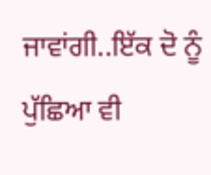ਜਾਵਾਂਗੀ..ਇੱਕ ਦੋ ਨੂੰ ਪੁੱਛਿਆ ਵੀ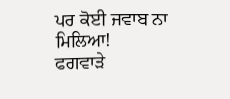ਪਰ ਕੋਈ ਜਵਾਬ ਨਾ ਮਿਲਿਆ!
ਫਗਵਾੜੇ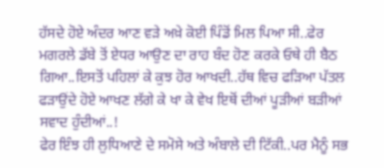ਹੱਸਦੇ ਹੋਏ ਅੰਦਰ ਆਣ ਵੜੇ ਅਖ਼ੇ ਕੋਈ ਪਿੰਡੋਂ ਮਿਲ ਪਿਆ ਸੀ..ਫੇਰ ਮਗਰਲੇ ਡੱਬੇ ਤੋਂ ਏਧਰ ਆਉਣ ਦਾ ਰਾਹ ਬੰਦ ਹੋਣ ਕਰਕੇ ਓਥੇ ਹੀ ਬੈਠ ਗਿਆ..ਇਸਤੋਂ ਪਹਿਲਾਂ ਕੇ ਕੁਝ ਹੋਰ ਆਖਦੀ..ਹੱਥ ਵਿਚ ਫੜਿਆ ਪੱਤਲ ਫੜਾਉਂਦੇ ਹੋਏ ਆਖਣ ਲੱਗੇ ਕੇ ਖਾ ਕੇ ਵੇਖ ਇਥੋਂ ਦੀਆਂ ਪੂੜੀਆਂ ਬੜੀਆਂ ਸਵਾਦ ਹੁੰਦੀਆਂ..!
ਫੇਰ ਇੰਝ ਹੀ ਲੁਧਿਆਣੇ ਦੇ ਸਮੋਸੇ ਅਤੇ ਅੰਬਾਲੇ ਦੀ ਟਿੱਕੀ..ਪਰ ਮੈਨੂੰ ਸਭ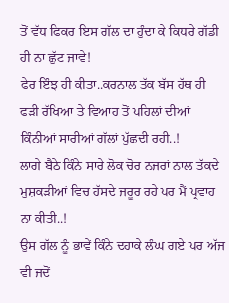ਤੋਂ ਵੱਧ ਫਿਕਰ ਇਸ ਗੱਲ ਦਾ ਹੁੰਦਾ ਕੇ ਕਿਧਰੇ ਗੱਡੀ ਹੀ ਨਾ ਛੁੱਟ ਜਾਵੇ!
ਫੇਰ ਇੰਝ ਹੀ ਕੀਤਾ..ਕਰਨਾਲ ਤੱਕ ਬੱਸ ਹੱਥ ਹੀ ਫੜੀ ਰੱਖਿਆ ਤੇ ਵਿਆਹ ਤੋਂ ਪਹਿਲਾਂ ਦੀਆਂ ਕਿੰਨੀਆਂ ਸਾਰੀਆਂ ਗੱਲਾਂ ਪੁੱਛਦੀ ਰਹੀ..!
ਲਾਗੇ ਬੈਠੇ ਕਿੰਨੇ ਸਾਰੇ ਲੋਕ ਚੋਰ ਨਜਰਾਂ ਨਾਲ ਤੱਕਦੇ ਮੁਸ਼ਕੜੀਆਂ ਵਿਚ ਹੱਸਦੇ ਜਰੂਰ ਰਹੇ ਪਰ ਮੈਂ ਪ੍ਰਵਾਹ ਨਾ ਕੀਤੀ..!
ਉਸ ਗੱਲ ਨੂੰ ਭਾਵੇਂ ਕਿੰਨੇ ਦਹਾਕੇ ਲੰਘ ਗਏ ਪਰ ਅੱਜ ਵੀ ਜਦੋਂ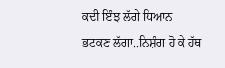ਕਦੀ ਇੰਝ ਲੱਗੇ ਧਿਆਨ ਭਟਕਣ ਲੱਗਾ..ਨਿਸ਼ੰਗ ਹੋ ਕੇ ਹੱਥ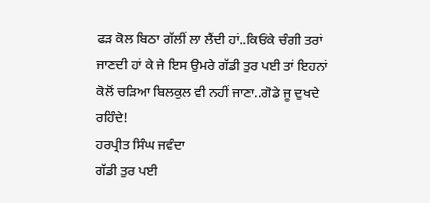ਫੜ ਕੋਲ ਬਿਠਾ ਗੱਲੀਂ ਲਾ ਲੈਂਦੀ ਹਾਂ..ਕਿਓਂਕੇ ਚੰਗੀ ਤਰਾਂ ਜਾਣਦੀ ਹਾਂ ਕੇ ਜੇ ਇਸ ਉਮਰੇ ਗੱਡੀ ਤੁਰ ਪਈ ਤਾਂ ਇਹਨਾਂ ਕੋਲੋਂ ਚੜਿਆ ਬਿਲਕੁਲ ਵੀ ਨਹੀਂ ਜਾਣਾ..ਗੋਡੇ ਜੂ ਦੁਖਦੇ ਰਹਿੰਦੇ!
ਹਰਪ੍ਰੀਤ ਸਿੰਘ ਜਵੰਦਾ
ਗੱਡੀ ਤੁਰ ਪਈ